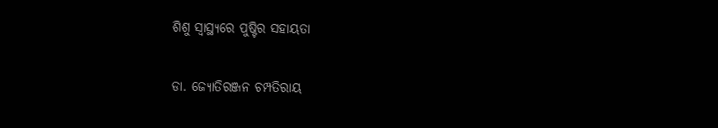ଶିଶୁ ସ୍ବାସ୍ଥ୍ୟରେ ପୁଷ୍ଟିର ସହାୟତା

ଡା. ଜ୍ୟୋତିରଞ୍ଜନ ଚମ୍ପତିରାୟ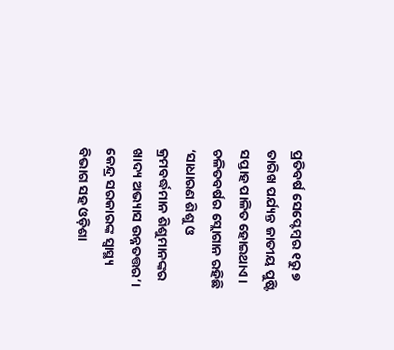ପ୍ରତିବର୍ଷ ସେପ୍ଟେମ୍ବର ୧ରୁ ୭ ତାରିଖ ପର୍ଯ୍ୟନ୍ତ ଜାତୀୟ ପୁଷ୍ଟି ସପ୍ତାହ ପାଳିତ ହୋଇଥାଏ। ଚଳିତବର୍ଷର ସ୍ଲୋଗାନ ରହିଛି ‘ସାଧାରଣ ଶିଶୁ ଓ କ୍ରମବର୍ଦ୍ଧମାନ ଶିଶୁମାନଙ୍କର ଖାଦ୍ୟ ଅଭ୍ୟାସ ଉନ୍ନତତ୍ତର’। କେନ୍ଦ୍ର ସରକାରଙ୍କ ସ୍ବାସ୍ଥ୍ୟ ବିଭାଗ ସହ ଓଡ଼ିଶା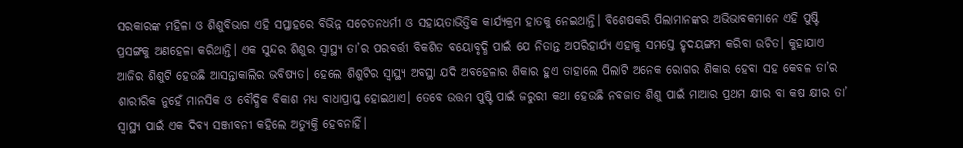ସରକାରଙ୍କ ମହିଳା ଓ ଶିଶୁବିଭାଗ ଏହି ସପ୍ତାହରେ ବିଭିନ୍ନ ସଚେତନଧର୍ମୀ ଓ ସହାୟତାଭିତ୍ତିକ କାର୍ଯ୍ୟକ୍ରମ ହାତକୁ ନେଇଥାନ୍ତି। ବିଶେଷକରି ପିଲାମାନଙ୍କର ଅଭିଭାବକମାନେ ଏହି ପୁଷ୍ଟି ପ୍ରସଙ୍ଗକୁ ଅଣହେଳା କରିଥାନ୍ତି। ଏକ ସୁନ୍ଦର ଶିଶୁର ସ୍ବାସ୍ଥ୍ୟ ତା’ର ପରବର୍ତ୍ତୀ ବିକଶିତ ବୟୋବୃଦ୍ଧି ପାଇଁ ଯେ ନିତାନ୍ତ ଅପରିହାର୍ଯ୍ୟ ଏହାକୁ ସମସ୍ତେ ହୃଦୟଙ୍ଗମ କରିବା ଉଚିତ। କୁହାଯାଏ ଆଜିର ଶିଶୁଟି ହେଉଛି ଆସନ୍ତାକାଲିର ଭବିଷ୍ୟତ। ହେଲେ ଶିଶୁଟିର ସ୍ବାସ୍ଥ୍ୟ ଅବସ୍ଥା ଯଦି ଅବହେଳାର ଶିକାର ହୁଏ ତାହାଲେ ପିଲାଟି ଅନେକ ରୋଗର ଶିକାର ହେବା ସହ କେବଳ ତା’ର ଶାରୀରିକ ନୁହେଁ ମାନସିକ ଓ ବୌଦ୍ଧିକ ବିକାଶ ମଧ୍ୟ ବାଧାପ୍ରାପ୍ତ ହୋଇଥାଏ। ତେବେ ଉତ୍ତମ ପୁଷ୍ଟି ପାଇଁ ଜରୁରୀ କଥା ହେଉଛି ନବଜାତ ଶିଶୁ ପାଇଁ ମାଆର ପ୍ରଥମ କ୍ଷୀର ବା କଷ କ୍ଷୀର ତା’ ସ୍ବାସ୍ଥ୍ୟ ପାଇଁ ଏକ ଦିବ୍ୟ ସଞ୍ଜୀବନୀ କହିଲେ ଅତ୍ୟୁକ୍ତି ହେବନାହିଁ।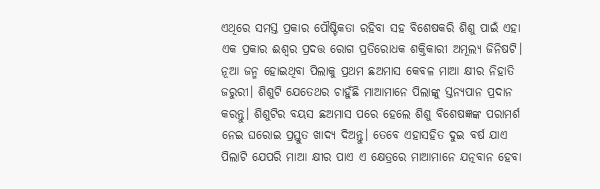ଏଥିରେ ସମସ୍ତ ପ୍ରକାର ପୌଷ୍ଟିକତା ରହିବା ସହ ବିଶେଷକରି ଶିଶୁ ପାଇଁ ଏହା ଏକ ପ୍ରକାର ଈଶ୍ୱର ପ୍ରଦତ୍ତ ରୋଗ ପ୍ରତିରୋଧକ ଶକ୍ତିକାରୀ ଅମୂଲ୍ୟ ଜିନିଷଟି। ନୂଆ ଜନ୍ମ ହୋଇଥିବା ପିଲାକୁ ପ୍ରଥମ ଛଅମାସ କେବଳ ମାଆ କ୍ଷୀର ନିହାତି ଜରୁରୀ। ଶିଶୁଟି ଯେତେଥର ଚାହୁଁଛି ମାଆମାନେ ପିଲାଙ୍କୁ ସ୍ତନ୍ୟପାନ ପ୍ରଦାନ କରନ୍ତୁ। ଶିଶୁଟିର ବୟସ ଛଅମାସ ପରେ ହେଲେ ଶିଶୁ ବିଶେଷଜ୍ଞଙ୍କ ପରାମର୍ଶ ନେଇ ଘରୋଇ ପ୍ରସ୍ତୁତ ଖାଦ୍ୟ ଦିଅନ୍ତୁ। ତେବେ ଏହାସହିତ ଦୁଇ ବର୍ଷ ଯାଏ ପିଲାଟି ଯେପରି ମାଆ କ୍ଷୀର ପାଏ ଏ କ୍ଷେତ୍ରରେ ମାଆମାନେ ଯତ୍ନବାନ ହେବା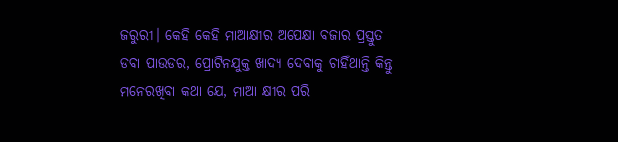ଜରୁରୀ। କେହି କେହି ମାଆକ୍ଷୀର ଅପେକ୍ଷା ବଜାର ପ୍ରସ୍ତୁତ ଡବା ପାଉଡର, ପ୍ରୋଟିନଯୁକ୍ତ ଖାଦ୍ୟ ଦେବାକୁ ଚାହିଁଥାନ୍ତି କିନ୍ତୁ ମନେରଖିବା କଥା ଯେ, ମାଆ କ୍ଷୀର ପରି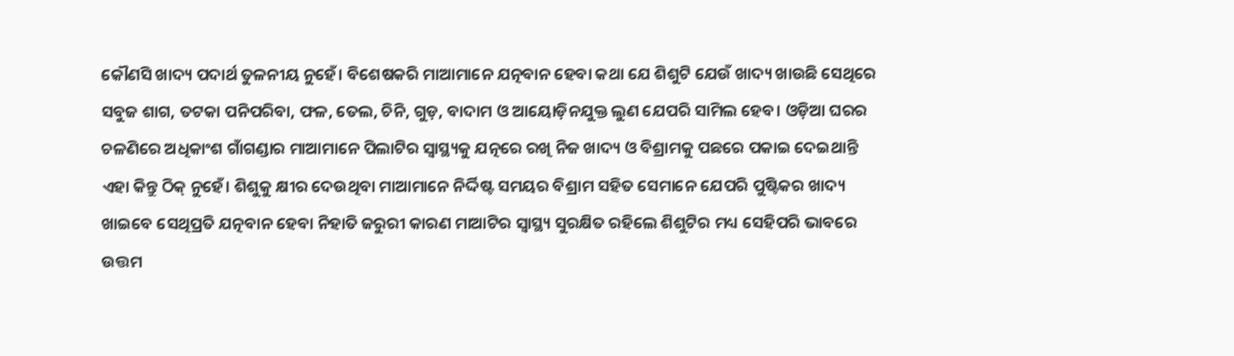କୌଣସି ଖାଦ୍ୟ ପଦାର୍ଥ ତୁଳନୀୟ ନୁହେଁ। ବିଶେଷକରି ମାଆମାନେ ଯତ୍ନବାନ ହେବା କଥା ଯେ ଶିଶୁଟି ଯେଉଁ ଖାଦ୍ୟ ଖାଉଛି ସେଥିରେ ସବୁଜ ଶାଗ, ତଟକା ପନିପରିବା, ଫଳ, ତେଲ, ଚିନି, ଗୁଡ଼, ବାଦାମ ଓ ଆୟୋଡ଼ିନଯୁକ୍ତ ଲୁଣ ଯେପରି ସାମିଲ ହେବ। ଓଡ଼ିଆ ଘରର ଚଳଣିରେ ଅଧିକାଂଶ ଗାଁଗଣ୍ଡାର ମାଆମାନେ ପିଲାଟିର ସ୍ବାସ୍ଥ୍ୟକୁ ଯତ୍ନରେ ରଖି ନିଜ ଖାଦ୍ୟ ଓ ବିଶ୍ରାମକୁ ପଛରେ ପକାଇ ଦେଇଥାନ୍ତି ଏହା କିନ୍ତୁ ଠିକ୍‌ ନୁହେଁ। ଶିଶୁକୁ କ୍ଷୀର ଦେଉଥିବା ମାଆମାନେ ନିର୍ଦ୍ଦିଷ୍ଟ ସମୟର ବିଶ୍ରାମ ସହିତ ସେମାନେ ଯେପରି ପୁଷ୍ଟିକର ଖାଦ୍ୟ ଖାଇବେ ସେଥିପ୍ରତି ଯତ୍ନବାନ ହେବା ନିହାତି ଜରୁରୀ କାରଣ ମାଆଟିର ସ୍ବାସ୍ଥ୍ୟ ସୁରକ୍ଷିତ ରହିଲେ ଶିଶୁଟିର ମଧ୍ୟ ସେହିପରି ଭାବରେ ଉତ୍ତମ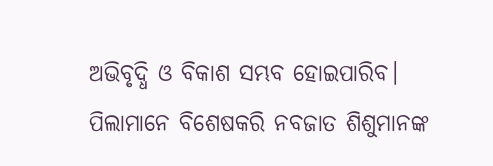ଅଭିବୃଦ୍ଧି ଓ ବିକାଶ ସମ୍ଭବ ହୋଇପାରିବ।
ପିଲାମାନେ ବିଶେଷକରି ନବଜାତ ଶିଶୁମାନଙ୍କ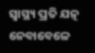ସ୍ବାସ୍ଥ୍ୟ ପ୍ରତି ଯତ୍ନ ନେବାବେଳେ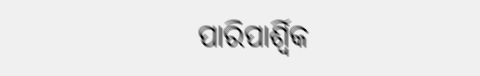ପାରିପାର୍ଶ୍ୱିକ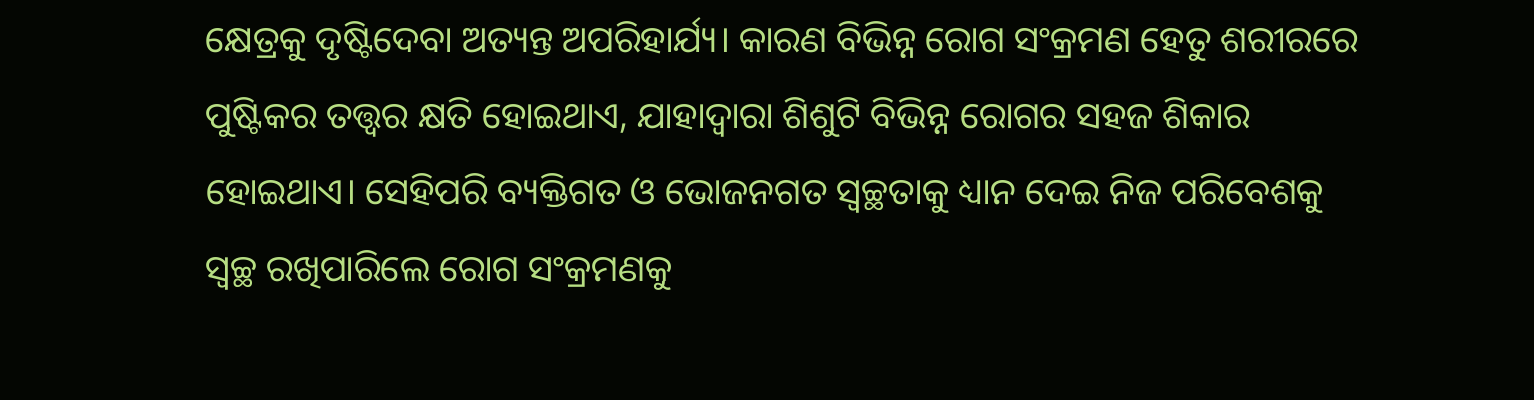କ୍ଷେତ୍ରକୁ ଦୃଷ୍ଟିଦେବା ଅତ୍ୟନ୍ତ ଅପରିହାର୍ଯ୍ୟ। କାରଣ ବିଭିନ୍ନ ରୋଗ ସଂକ୍ରମଣ ହେତୁ ଶରୀରରେ ପୁଷ୍ଟିକର ତତ୍ତ୍ୱର କ୍ଷତି ହୋଇଥାଏ, ଯାହାଦ୍ୱାରା ଶିଶୁଟି ବିଭିନ୍ନ ରୋଗର ସହଜ ଶିକାର ହୋଇଥାଏ। ସେହିପରି ବ୍ୟକ୍ତିଗତ ଓ ଭୋଜନଗତ ସ୍ବଚ୍ଛତାକୁ ଧ୍ୟାନ ଦେଇ ନିଜ ପରିବେଶକୁ ସ୍ବଚ୍ଛ ରଖିପାରିଲେ ରୋଗ ସଂକ୍ରମଣକୁ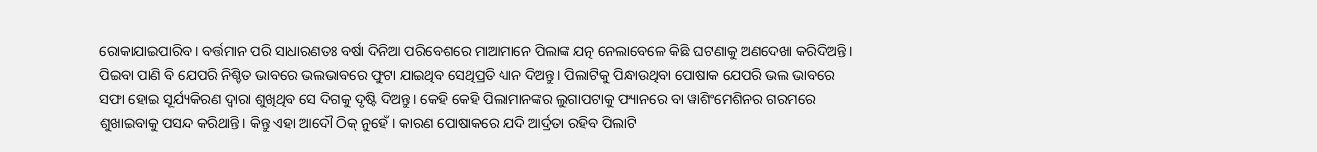ରୋକାଯାଇପାରିବ। ବର୍ତ୍ତମାନ ପରି ସାଧାରଣତଃ ବର୍ଷା ଦିନିଆ ପରିବେଶରେ ମାଆମାନେ ପିଲାଙ୍କ ଯତ୍ନ ନେଲାବେଳେ କିଛି ଘଟଣାକୁ ଅଣଦେଖା କରିଦିଅନ୍ତି। ପିଇବା ପାଣି ବି ଯେପରି ନିଶ୍ଚିତ ଭାବରେ ଭଲଭାବରେ ଫୁଟା ଯାଇଥିବ ସେଥିପ୍ରତି ଧ୍ୟାନ ଦିଅନ୍ତୁ। ପିଲାଟିକୁ ପିନ୍ଧାଉଥିବା ପୋଷାକ ଯେପରି ଭଲ ଭାବରେ ସଫା ହୋଇ ସୂର୍ଯ୍ୟକିରଣ ଦ୍ୱାରା ଶୁଖିଥିବ ସେ ଦିଗକୁ ଦୃଷ୍ଟି ଦିଅନ୍ତୁ। କେହି କେହି ପିଲାମାନଙ୍କର ଲୁଗାପଟାକୁ ଫ୍ୟାନରେ ବା ୱାଶିଂମେଶିନର ଗରମରେ ଶୁଖାଇବାକୁ ପସନ୍ଦ କରିଥାନ୍ତି। କିନ୍ତୁ ଏହା ଆଦୌ ଠିକ୍‌ ନୁହେଁ। କାରଣ ପୋଷାକରେ ଯଦି ଆର୍ଦ୍ରତା ରହିବ ପିଲାଟି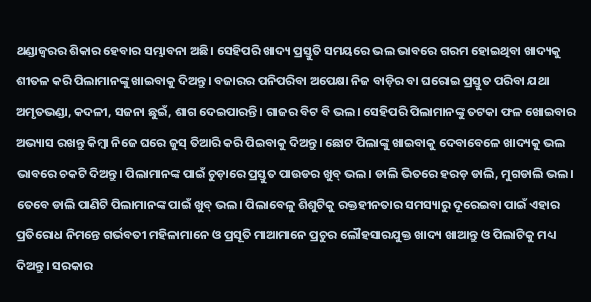ଥଣ୍ଡାଜ୍ୱରର ଶିକାର ହେବାର ସମ୍ଭାବନା ଅଛି। ସେହିପରି ଖାଦ୍ୟ ପ୍ରସ୍ତୁତି ସମୟରେ ଭଲ ଭାବରେ ଗରମ ହୋଇଥିବା ଖାଦ୍ୟକୁ ଶୀତଳ କରି ପିଲାମାନଙ୍କୁ ଖାଇବାକୁ ଦିଅନ୍ତୁ। ବଜାରର ପନିପରିବା ଅପେକ୍ଷା ନିଜ ବାଡ଼ିର ବା ଘରୋଇ ପ୍ରସ୍ତୁତ ପରିବା ଯଥା ଅମୃତଭଣ୍ଡା, କଦଳୀ, ସଜନା ଛୁଇଁ, ଶାଗ ଦେଇପାରନ୍ତି। ଗାଜର ବିଟ ବି ଭଲ। ସେହିପରି ପିଲାମାନଙ୍କୁ ତଟକା ଫଳ ଖୋଇବାର ଅଭ୍ୟାସ ରଖନ୍ତୁ କିମ୍ବା ନିଜେ ଘରେ ଜୁସ୍‌ ତିଆରି କରି ପିଇବାକୁ ଦିଅନ୍ତୁ। ଛୋଟ ପିଲାଙ୍କୁ ଖାଇବାକୁ ଦେବାବେଳେ ଖାଦ୍ୟକୁ ଭଲ ଭାବରେ ଚକଟି ଦିଅନ୍ତୁ। ପିଲାମାନଙ୍କ ପାଇଁ ଚୁଡ଼ାରେ ପ୍ରସ୍ତୁତ ପାଉଡର ଖୁବ୍‌ ଭଲ। ଡାଲି ଭିତରେ ହରଡ଼ ଡାଲି, ମୁଗଡାଲି ଭଲ। ତେବେ ଡାଲି ପାଣିଟି ପିଲାମାନଙ୍କ ପାଇଁ ଖୁବ୍‌ ଭଲ। ପିଲାବେଳୁ ଶିଶୁଟିକୁ ରକ୍ତହୀନତାର ସମସ୍ୟାରୁ ଦୂରେଇବା ପାଇଁ ଏହାର ପ୍ରତିରୋଧ ନିମନ୍ତେ ଗର୍ଭବତୀ ମହିଳାମାନେ ଓ ପ୍ରସୂତି ମାଆମାନେ ପ୍ରଚୁର ଲୌହସାରଯୁକ୍ତ ଖାଦ୍ୟ ଖାଆନ୍ତୁ ଓ ପିଲାଟିକୁ ମଧ୍ୟ ଦିଅନ୍ତୁ। ସରକାର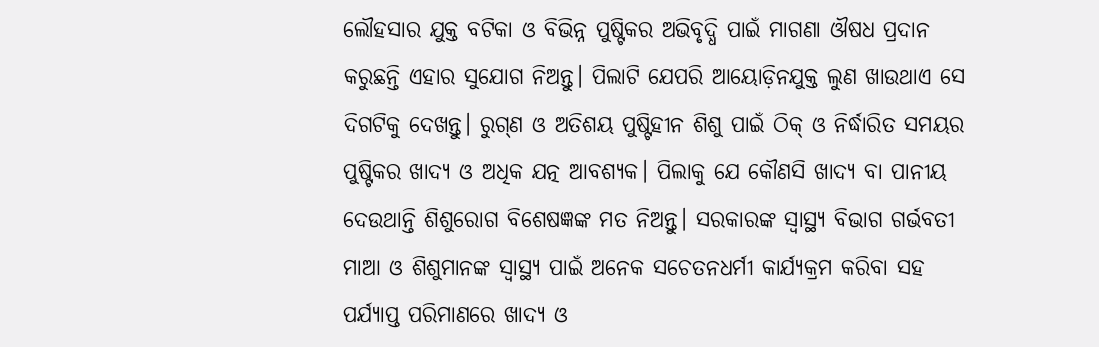ଲୌହସାର ଯୁକ୍ତ ବଟିକା ଓ ବିଭିନ୍ନ ପୁଷ୍ଟିକର ଅଭିବୃଦ୍ଧି ପାଇଁ ମାଗଣା ଔଷଧ ପ୍ରଦାନ କରୁଛନ୍ତି ଏହାର ସୁଯୋଗ ନିଅନ୍ତୁ। ପିଲାଟି ଯେପରି ଆୟୋଡ଼ିନଯୁକ୍ତ ଲୁଣ ଖାଉଥାଏ ସେ ଦିଗଟିକୁ ଦେଖନ୍ତୁ। ରୁଗ୍‌ଣ ଓ ଅତିଶୟ ପୁଷ୍ଟିହୀନ ଶିଶୁ ପାଇଁ ଠିକ୍‌ ଓ ନିର୍ଦ୍ଧାରିତ ସମୟର ପୁଷ୍ଟିକର ଖାଦ୍ୟ ଓ ଅଧିକ ଯତ୍ନ ଆବଶ୍ୟକ। ପିଲାକୁ ଯେ କୌଣସି ଖାଦ୍ୟ ବା ପାନୀୟ ଦେଉଥାନ୍ତି ଶିଶୁରୋଗ ବିଶେଷଜ୍ଞଙ୍କ ମତ ନିଅନ୍ତୁ। ସରକାରଙ୍କ ସ୍ବାସ୍ଥ୍ୟ ବିଭାଗ ଗର୍ଭବତୀ ମାଆ ଓ ଶିଶୁମାନଙ୍କ ସ୍ବାସ୍ଥ୍ୟ ପାଇଁ ଅନେକ ସଚେତନଧର୍ମୀ କାର୍ଯ୍ୟକ୍ରମ କରିବା ସହ ପର୍ଯ୍ୟାପ୍ତ ପରିମାଣରେ ଖାଦ୍ୟ ଓ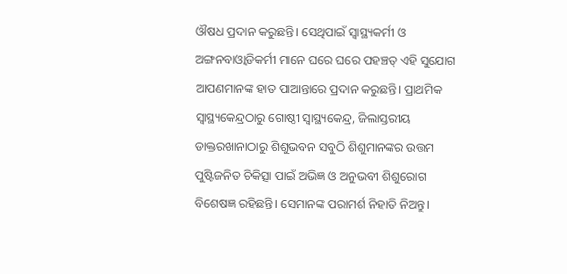ଔଷଧ ପ୍ରଦାନ କରୁଛନ୍ତି। ସେଥିପାଇଁ ସ୍ବାସ୍ଥ୍ୟକର୍ମୀ ଓ ଅଙ୍ଗନବାଓ୍ବାଡିକର୍ମୀ ମାନେ ଘରେ ଘରେ ପହଞ୍ଚତ୍ ଏହି ସୁଯୋଗ ଆପଣମାନଙ୍କ ହାତ ପାଆନ୍ତାରେ ପ୍ରଦାନ କରୁଛନ୍ତି। ପ୍ରାଥମିକ ସ୍ବାସ୍ଥ୍ୟକେନ୍ଦ୍ରଠାରୁ ଗୋଷ୍ଠୀ ସ୍ବାସ୍ଥ୍ୟକେନ୍ଦ୍ର, ଜିଲାସ୍ତରୀୟ ଡାକ୍ତରଖାନାଠାରୁ ଶିଶୁଭବନ ସବୁଠି ଶିଶୁମାନଙ୍କର ଉତ୍ତମ ପୁଷ୍ଟିଜନିତ ଚିକିତ୍ସା ପାଇଁ ଅଭିଜ୍ଞ ଓ ଅନୁଭବୀ ଶିଶୁରୋଗ ବିଶେଷଜ୍ଞ ରହିଛନ୍ତି। ସେମାନଙ୍କ ପରାମର୍ଶ ନିହାତି ନିଅନ୍ତୁ।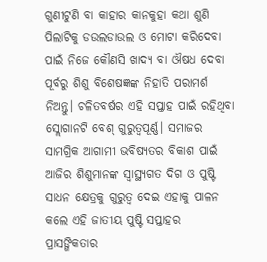ଗୁଣୀଟୁଣି ବା କାହାର କାନକୁହା କଥା ଶୁଣି ପିଲାଟିକୁ ଡଉଲଡାଉଲ ଓ ମୋଟା କରିଦେବା ପାଇଁ ନିଜେ କୌଣସି ଖାଦ୍ୟ ବା ଔଷଧ ଦେବା ପୂର୍ବରୁ ଶିଶୁ ବିଶେଷଜ୍ଞଙ୍କ ନିହାତି ପରାମର୍ଶ ନିଅନ୍ତୁ। ଚଳିତବର୍ଷର ଏହି ସପ୍ତାହ ପାଇଁ ରହିଥିବା ସ୍ଲୋଗାନଟି ବେଶ୍‌ ଗୁରୁତ୍ୱପୂର୍ଣ୍ଣ। ସମାଜର ସାମଗ୍ରିକ ଆଗାମୀ ଭବିଷ୍ୟତର ବିକାଶ ପାଇଁ ଆଜିର ଶିଶୁମାନଙ୍କ ସ୍ବାସ୍ଥ୍ୟଗତ ଦିଗ ଓ ପୁଷ୍ଟି ସାଧନ କ୍ଷେତ୍ରକୁ ଗୁରୁତ୍ୱ ଦେଇ ଏହାକୁ ପାଳନ କଲେ ଏହି ଜାତୀୟ ପୁଷ୍ଟି ସପ୍ତାହର ପ୍ରାସଙ୍ଗିକତାର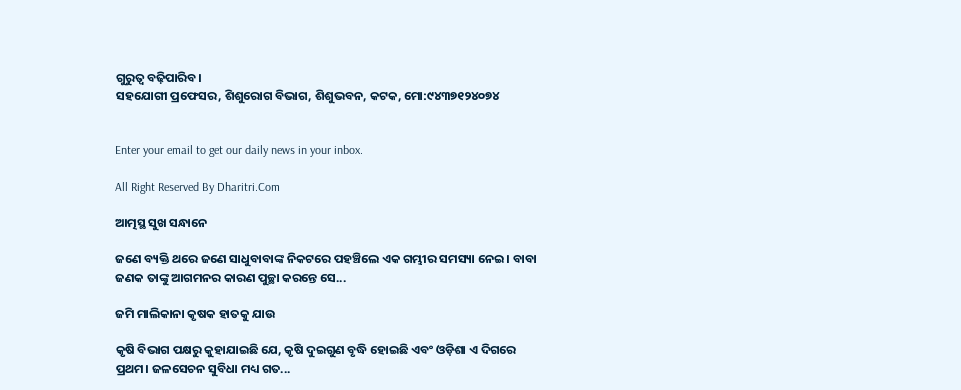ଗୁରୁତ୍ୱ ବଢ଼ିପାରିବ।
ସହଯୋଗୀ ପ୍ରଫେସର, ଶିଶୁରୋଗ ବିଭାଗ, ଶିଶୁଭବନ, କଟକ, ମୋ:୯୪୩୭୧୨୪୦୭୪


Enter your email to get our daily news in your inbox.

All Right Reserved By Dharitri.Com

ଆତ୍ମସ୍ଥ ସୁଖ ସନ୍ଧାନେ

ଜଣେ ବ୍ୟକ୍ତି ଥରେ ଜଣେ ସାଧୁବାବାଙ୍କ ନିକଟରେ ପହଞ୍ଚିଲେ ଏକ ଗମ୍ଭୀର ସମସ୍ୟା ନେଇ। ବାବା ଜଣକ ତାଙ୍କୁ ଆଗମନର କାରଣ ପୁଚ୍ଛା କରନ୍ତେ ସେ...

ଜମି ମାଲିକାନା କୃଷକ ହାତକୁ ଯାଉ

କୃଷି ବିଭାଗ ପକ୍ଷରୁ କୁହାଯାଇଛି ଯେ, କୃଷି ଦୁଇଗୁଣ ବୃଦ୍ଧି ହୋଇଛି ଏବଂ ଓଡ଼ିଶା ଏ ଦିଗରେ ପ୍ରଥମ। ଜଳସେଚନ ସୁବିଧା ମଧ୍ୟ ଗତ...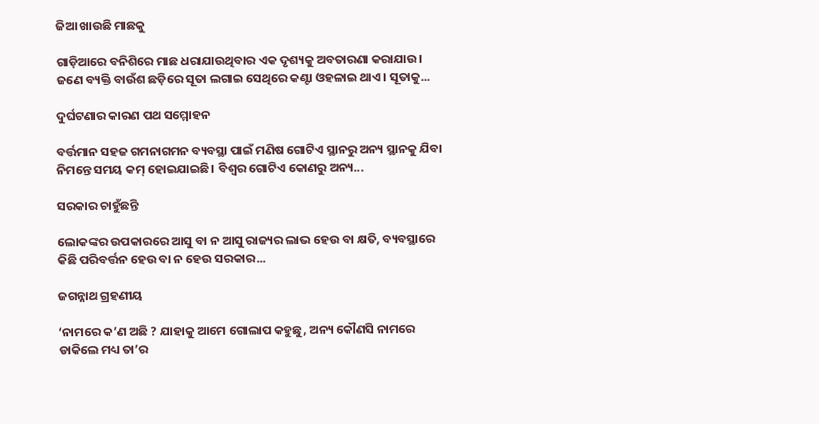ଜିଆ ଖାଉଛି ମାଛକୁ

ଗାଡ଼ିଆରେ ବନିଶିରେ ମାଛ ଧରାଯାଉଥିବାର ଏକ ଦୃଶ୍ୟକୁ ଅବତାରଣା କରାଯାଉ। ଜଣେ ବ୍ୟକ୍ତି ବାଉଁଶ ଛଡ଼ିରେ ସୂତା ଲଗାଇ ସେଥିରେ କଣ୍ଟା ଓହଳାଇ ଥାଏ। ସୂତାକୁ...

ଦୁର୍ଘଟଣାର କାରଣ ପଥ ସମ୍ମୋହନ

ବର୍ତ୍ତମାନ ସହଜ ଗମନାଗମନ ବ୍ୟବସ୍ଥା ପାଇଁ ମଣିଷ ଗୋଟିଏ ସ୍ଥାନରୁ ଅନ୍ୟ ସ୍ଥାନକୁ ଯିବା ନିମନ୍ତେ ସମୟ କମ୍‌ ହୋଇଯାଇଛି। ବିଶ୍ୱର ଗୋଟିଏ କୋଣରୁ ଅନ୍ୟ...

ସରକାର ଚାହୁଁଛନ୍ତି

ଲୋକଙ୍କର ଉପକାରରେ ଆସୁ ବା ନ ଆସୁ ରାଜ୍ୟର ଲାଭ ହେଉ ବା କ୍ଷତି, ବ୍ୟବସ୍ଥାରେ କିଛି ପରିବର୍ତ୍ତନ ହେଉ ବା ନ ହେଉ ସରକାର...

ଜଗନ୍ନାଥ ଗ୍ରହଣୀୟ

‘ନାମରେ କ’ଣ ଅଛି ? ଯାହାକୁ ଆମେ ଗୋଲାପ କହୁଛୁ, ଅନ୍ୟ କୌଣସି ନାମରେ ଡାକିଲେ ମଧ୍ୟ ତା’ର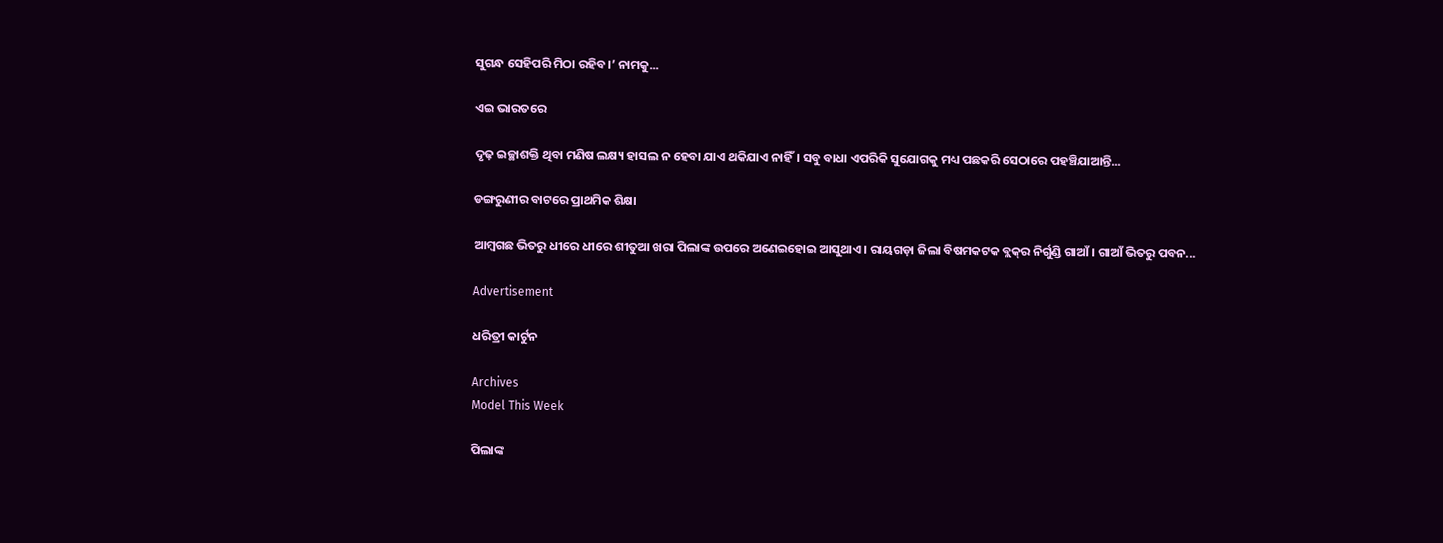ସୁଗନ୍ଧ ସେହିପରି ମିଠା ରହିବ।’ ନାମକୁ...

ଏଇ ଭାରତରେ

ଦୃଢ଼ ଇଚ୍ଛାଶକ୍ତି ଥିବା ମଣିଷ ଲକ୍ଷ୍ୟ ହାସଲ ନ ହେବା ଯାଏ ଥକିଯାଏ ନାହିଁ। ସବୁ ବାଧା ଏପରିକି ସୁଯୋଗକୁ ମଧ୍ୟ ପଛକରି ସେଠାରେ ପହଞ୍ଚିଯାଆନ୍ତି...

ଡଙ୍ଗରୁଣୀର ବାଟରେ ପ୍ରାଥମିକ ଶିକ୍ଷା

ଆମ୍ବଗଛ ଭିତରୁ ଧୀରେ ଧୀରେ ଶୀତୁଆ ଖରା ପିଲାଙ୍କ ଉପରେ ଅଣେଇହୋଇ ଆସୁଥାଏ। ରାୟଗଡ଼ା ଜିଲା ବିଷମକଟକ ବ୍ଲକ୍‌ର ନିର୍ଗୁଣ୍ଡି ଗାଆଁ। ଗାଆଁ ଭିତରୁ ପବନ...

Advertisement

ଧରିତ୍ରୀ କାର୍ଟୁନ

Archives
Model This Week

ପିଲାଙ୍କ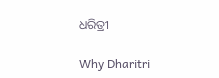ଧରିତ୍ରୀ

Why Dharitri